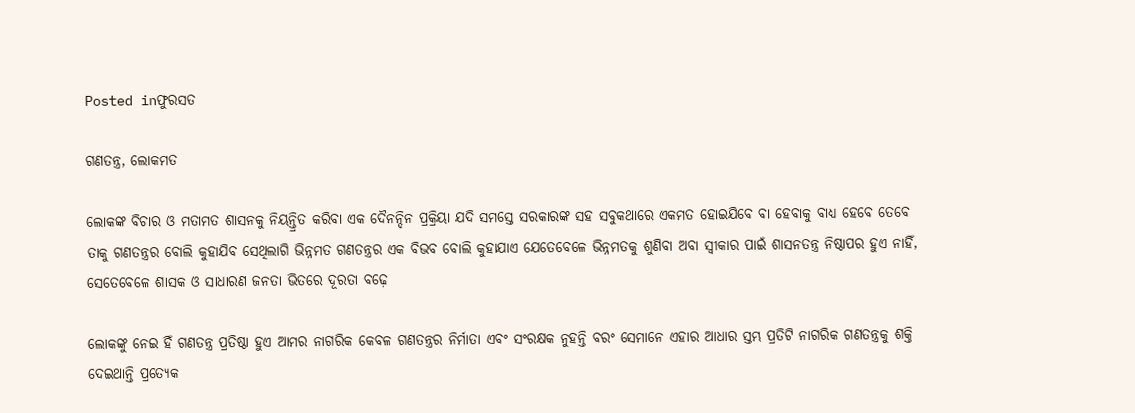Posted inଫୁରସତ

ଗଣତନ୍ତ୍ର, ଲୋକମତ

ଲୋକଙ୍କ ବିଚାର ଓ ମତାମତ ଶାସନକୁ ନିୟନ୍ତ୍ରିତ କରିବା ଏକ ଦୈନନ୍ଦିନ ପ୍ରକ୍ରିୟା ଯଦି ସମସ୍ତେ ସରକାରଙ୍କ ସହ ସବୁକଥାରେ ଏକମତ ହୋଇଯିବେ ବା ହେବାକୁ ବାଧ୍ୟ ହେବେ ତେବେ ତାକୁ ଗଣତନ୍ତ୍ରର ବୋଲି କୁହାଯିବ ସେଥିଲାଗି ଭିନ୍ନମତ ଗଣତନ୍ତ୍ରର ଏକ ବିଭବ ବୋଲି କୁହାଯାଏ ଯେତେବେଳେ ଭିନ୍ନମତକୁ ଶୁଣିବା ଅବା ସ୍ବୀକାର ପାଇଁ ଶାସନତନ୍ତ୍ର ନିଷ୍ଠାପର ହୁଏ ନାହିଁ, ସେତେବେଳେ ଶାସକ ଓ ସାଧାରଣ ଜନତା ଭିତରେ ଦୂରତା ବଢ଼େ

ଲୋକଙ୍କୁ ନେଇ ହିଁ ଗଣତନ୍ତ୍ର ପ୍ରତିଷ୍ଠା ହୁଏ ଆମର ନାଗରିକ କେବଳ ଗଣତନ୍ତ୍ରର ନିର୍ମାତା ଏବଂ ସଂରକ୍ଷକ ନୁହନ୍ତି ବରଂ ସେମାନେ ଏହାର ଆଧାର ସ୍ତମ୍ଭ ପ୍ରତିଟି ନାଗରିକ ଗଣତନ୍ତ୍ରକୁ ଶକ୍ତି ଦେଇଥାନ୍ତି ପ୍ରତ୍ୟେକ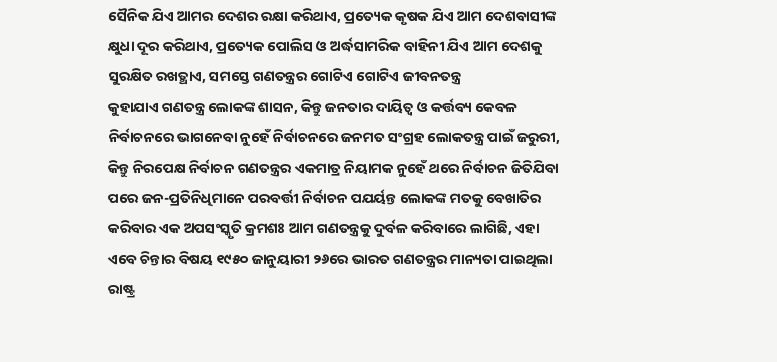ସୈନିକ ଯିଏ ଆମର ଦେଶର ରକ୍ଷା କରିଥାଏ, ପ୍ରତ୍ୟେକ କୃଷକ ଯିଏ ଆମ ଦେଶବାସୀଙ୍କ କ୍ଷୁଧା ଦୂର କରିଥାଏ, ପ୍ରତ୍ୟେକ ପୋଲିସ ଓ ଅର୍ଦ୍ଧସାମରିକ ବାହିନୀ ଯିଏ ଆମ ଦେଶକୁ ସୁରକ୍ଷିତ ରଖତ୍ଥାଏ, ସମସ୍ତେ ଗଣତନ୍ତ୍ରର ଗୋଟିଏ ଗୋଟିଏ ଜୀବନତନ୍ତ୍ର
କୁହାଯାଏ ଗଣତନ୍ତ୍ର ଲୋକଙ୍କ ଶାସନ, କିନ୍ତୁ ଜନତାର ଦାୟିତ୍ୱ ଓ କର୍ତ୍ତବ୍ୟ କେବଳ ନିର୍ବାଚନରେ ଭାଗନେବା ନୁହେଁ ନିର୍ବାଚନରେ ଜନମତ ସଂଗ୍ରହ ଲୋକତନ୍ତ୍ର ପାଇଁ ଜରୁରୀ, କିନ୍ତୁ ନିରପେକ୍ଷ ନିର୍ବାଚନ ଗଣତନ୍ତ୍ରର ଏକମାତ୍ର ନିୟାମକ ନୁହେଁ ଥରେ ନିର୍ବାଚନ ଜିତିଯିବା ପରେ ଜନ-ପ୍ରତିନିଧିମାନେ ପରବର୍ତ୍ତୀ ନିର୍ବାଚନ ପଯର୍ୟନ୍ତ ଲୋକଙ୍କ ମତକୁ ବେଖାତିର କରିବାର ଏକ ଅପସଂସ୍କୃତି କ୍ରମଶଃ ଆମ ଗଣତନ୍ତ୍ରକୁ ଦୁର୍ବଳ କରିବାରେ ଲାଗିଛି, ଏହା ଏବେ ଚିନ୍ତାର ବିଷୟ ୧୯୫୦ ଜାନୁୟାରୀ ୨୬ରେ ଭାରତ ଗଣତନ୍ତ୍ରର ମାନ୍ୟତା ପାଇଥିଲା ରାଷ୍ଟ୍ର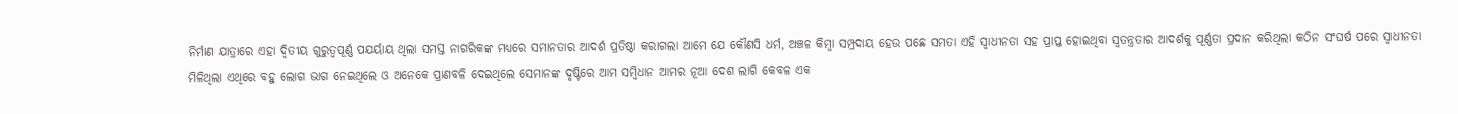ନିର୍ମାଣ ଯାତ୍ରାରେ ଏହା ଦ୍ୱିତୀୟ ଗୁରୁତ୍ୱପୂର୍ଣ୍ଣ ପଯର୍ୟାୟ ଥିଲା ସମସ୍ତ ନାଗରିକଙ୍କ ମଧ୍ୟରେ ସମାନତାର ଆଦର୍ଶ ପ୍ରତିଷ୍ଠା କରାଗଲା ଆମେ ଯେ କୌଣସି ଧର୍ମ, ଅଞ୍ଚଳ କିମ୍ବା ସମ୍ପ୍ରଦାୟ ହେଉ ପଛେ ସମତା ଏହି ସ୍ବାଧୀନତା ସହ ପ୍ରାପ୍ତ ହୋଇଥିବା ସ୍ବତନ୍ତ୍ରତାର ଆଦର୍ଶକୁ ପୂର୍ଣ୍ଣତା ପ୍ରଦାନ କରିଥିଲା କଠିନ ସଂଘର୍ଷ ପରେ ସ୍ବାଧୀନତା ମିଳିଥିଲା ଏଥିରେ ବହୁ ଲୋଗ ଭାଗ ନେଇଥିଲେ ଓ ଅନେକେ ପ୍ରାଣବଳି ଦେଇଥିଲେ ସେମାନଙ୍କ ଦୃଷ୍ଟିରେ ଆମ ସମ୍ବିଧାନ ଆମର ନୂଆ ଦେଶ ଲାଗି କେବଳ ଏକ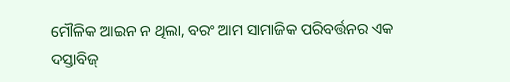ମୌଳିକ ଆଇନ ନ ଥିଲା, ବରଂ ଆମ ସାମାଜିକ ପରିବର୍ତ୍ତନର ଏକ ଦସ୍ତାବିଜ୍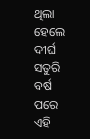ଥିଲା ହେଲେ ଦୀର୍ଘ ସତୁରି ବର୍ଷ ପରେ ଏହି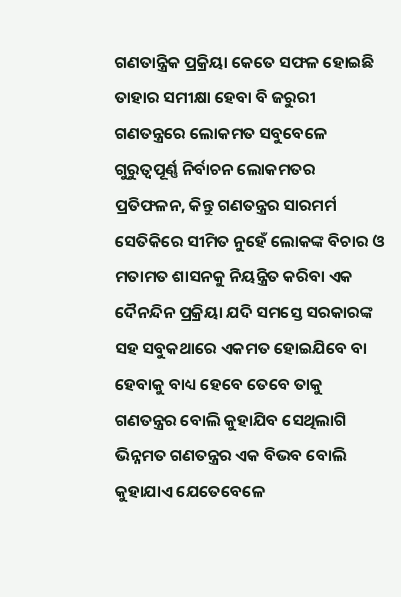ଗଣତାନ୍ତ୍ରିକ ପ୍ରକ୍ରିୟା କେତେ ସଫଳ ହୋଇଛି ତାହାର ସମୀକ୍ଷା ହେବା ବି ଜରୁରୀ
ଗଣତନ୍ତ୍ରରେ ଲୋକମତ ସବୁବେଳେ ଗୁରୁତ୍ୱପୂର୍ଣ୍ଣ ନିର୍ବାଚନ ଲୋକମତର ପ୍ରତିଫଳନ, କିନ୍ତୁ ଗଣତନ୍ତ୍ରର ସାରମର୍ମ ସେତିକିରେ ସୀମିତ ନୁହେଁ ଲୋକଙ୍କ ବିଚାର ଓ ମତାମତ ଶାସନକୁ ନିୟନ୍ତ୍ରିତ କରିବା ଏକ ଦୈନନ୍ଦିନ ପ୍ରକ୍ରିୟା ଯଦି ସମସ୍ତେ ସରକାରଙ୍କ ସହ ସବୁକଥାରେ ଏକମତ ହୋଇଯିବେ ବା ହେବାକୁ ବାଧ୍ୟ ହେବେ ତେବେ ତାକୁ ଗଣତନ୍ତ୍ରର ବୋଲି କୁହାଯିବ ସେଥିଲାଗି ଭିନ୍ନମତ ଗଣତନ୍ତ୍ରର ଏକ ବିଭବ ବୋଲି କୁହାଯାଏ ଯେତେବେଳେ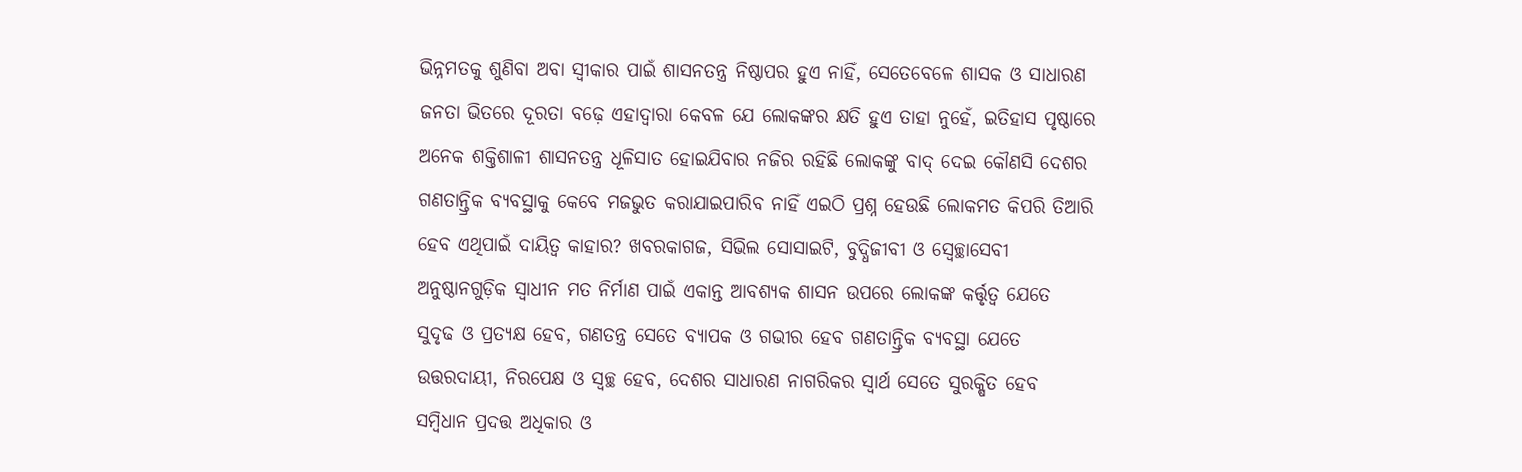ଭିନ୍ନମତକୁ ଶୁଣିବା ଅବା ସ୍ବୀକାର ପାଇଁ ଶାସନତନ୍ତ୍ର ନିଷ୍ଠାପର ହୁଏ ନାହିଁ, ସେତେବେଳେ ଶାସକ ଓ ସାଧାରଣ ଜନତା ଭିତରେ ଦୂରତା ବଢ଼େ ଏହାଦ୍ୱାରା କେବଳ ଯେ ଲୋକଙ୍କର କ୍ଷତି ହୁଏ ତାହା ନୁହେଁ, ଇତିହାସ ପୃଷ୍ଠାରେ ଅନେକ ଶକ୍ତିଶାଳୀ ଶାସନତନ୍ତ୍ର ଧୂଳିସାତ ହୋଇଯିବାର ନଜିର ରହିଛି ଲୋକଙ୍କୁ ବାଦ୍ ଦେଇ କୌଣସି ଦେଶର ଗଣତାନ୍ତ୍ରିକ ବ୍ୟବସ୍ଥାକୁ କେବେ ମଜଭୁତ କରାଯାଇପାରିବ ନାହିଁ ଏଇଠି ପ୍ରଶ୍ନ ହେଉଛି ଲୋକମତ କିପରି ତିଆରି ହେବ ଏଥିପାଇଁ ଦାୟିତ୍ୱ କାହାର? ଖବରକାଗଜ, ସିଭିଲ ସୋସାଇଟି, ବୁଦ୍ଧିଜୀବୀ ଓ ସ୍ବେଚ୍ଛାସେବୀ ଅନୁଷ୍ଠାନଗୁଡ଼ିକ ସ୍ବାଧୀନ ମତ ନିର୍ମାଣ ପାଇଁ ଏକାନ୍ତ ଆବଶ୍ୟକ ଶାସନ ଉପରେ ଲୋକଙ୍କ କର୍ତ୍ତୃତ୍ୱ ଯେତେ ସୁଦୃଢ ଓ ପ୍ରତ୍ୟକ୍ଷ ହେବ, ଗଣତନ୍ତ୍ର ସେତେ ବ୍ୟାପକ ଓ ଗଭୀର ହେବ ଗଣତାନ୍ତ୍ରିକ ବ୍ୟବସ୍ଥା ଯେତେ ଉତ୍ତରଦାୟୀ, ନିରପେକ୍ଷ ଓ ସ୍ବଚ୍ଛ ହେବ, ଦେଶର ସାଧାରଣ ନାଗରିକର ସ୍ବାର୍ଥ ସେତେ ସୁରକ୍ଷିତ ହେବ ସମ୍ବିଧାନ ପ୍ରଦତ୍ତ ଅଧିକାର ଓ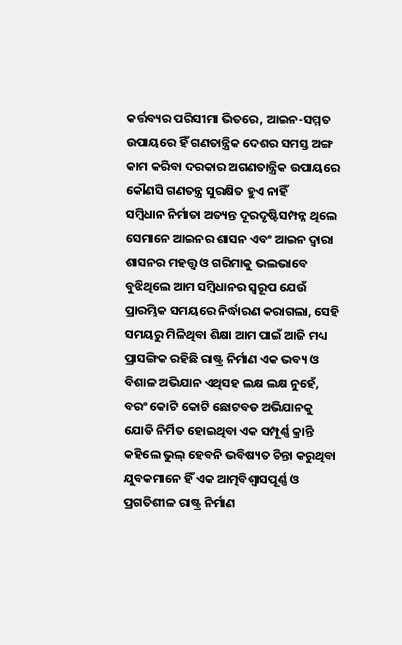କର୍ତ୍ତବ୍ୟର ପରିସୀମା ଭିତରେ, ଆଇନ-ସମ୍ମତ ଉପାୟରେ ହିଁ ଗଣତାନ୍ତ୍ରିକ ଦେଶର ସମସ୍ତ ଅଙ୍ଗ କାମ କରିବା ଦରକାର ଅଗଣତାନ୍ତ୍ରିକ ଉପାୟରେ କୌଣସି ଗଣତନ୍ତ୍ର ସୁରକ୍ଷିତ ହୁଏ ନାହିଁ
ସମ୍ବିଧାନ ନିର୍ମାତା ଅତ୍ୟନ୍ତ ଦୂରଦୃଷ୍ଟିସମ୍ପନ୍ନ ଥିଲେ ସେମାନେ ଆଇନର ଶାସନ ଏବଂ ଆଇନ ଦ୍ୱାରା ଶାସନର ମହତ୍ତ୍ୱ ଓ ଗରିମାକୁ ଭଲଭାବେ ବୁଝିଥିଲେ ଆମ ସମ୍ବିଧାନର ସ୍ବରୂପ ଯେଉଁ ପ୍ରାରମ୍ଭିକ ସମୟରେ ନିର୍ଦ୍ଧାରଣ କରାଗଲା, ସେହି ସମୟରୁ ମିଳିଥିବା ଶିକ୍ଷା ଆମ ପାଇଁ ଆଜି ମଧ୍ୟ ପ୍ରାସଙ୍ଗିକ ରହିଛି ରାଷ୍ଟ୍ର ନିର୍ମାଣ ଏକ ଭବ୍ୟ ଓ ବିଶାଳ ଅଭିଯାନ ଏଥିସହ ଲକ୍ଷ ଲକ୍ଷ ନୁହେଁ, ବରଂ କୋଟି କୋଟି ଛୋଟବଡ ଅଭିଯାନକୁ ଯୋଡି ନିର୍ମିତ ହୋଇଥିବା ଏକ ସମ୍ପୂର୍ଣ୍ଣ କ୍ରାନ୍ତି କହିଲେ ଭୁଲ୍ ହେବନି ଭବିଷ୍ୟତ ଚିନ୍ତା କରୁଥିବା ଯୁବକମାନେ ହିଁ ଏକ ଆତ୍ମବିଶ୍ୱାସପୂର୍ଣ୍ଣ ଓ ପ୍ରଗତିଶୀଳ ରାଷ୍ଟ୍ର ନିର୍ମାଣ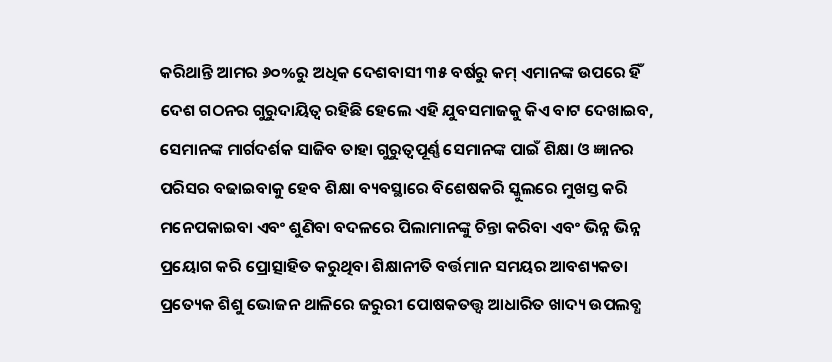କରିଥାନ୍ତି ଆମର ୬୦%ରୁ ଅଧିକ ଦେଶବାସୀ ୩୫ ବର୍ଷରୁ କମ୍ ଏମାନଙ୍କ ଉପରେ ହିଁ ଦେଶ ଗଠନର ଗୁରୁଦାୟିତ୍ୱ ରହିଛି ହେଲେ ଏହି ଯୁବସମାଜକୁ କିଏ ବାଟ ଦେଖାଇବ, ସେମାନଙ୍କ ମାର୍ଗଦର୍ଶକ ସାଜିବ ତାହା ଗୁରୁତ୍ୱପୂର୍ଣ୍ଣ ସେମାନଙ୍କ ପାଇଁ ଶିକ୍ଷା ଓ ଜ୍ଞାନର ପରିସର ବଢାଇବାକୁ ହେବ ଶିକ୍ଷା ବ୍ୟବସ୍ଥାରେ ବିଶେଷକରି ସ୍କୁଲରେ ମୁଖସ୍ତ କରି ମନେପକାଇବା ଏବଂ ଶୁଣିବା ବଦଳରେ ପିଲାମାନଙ୍କୁ ଚିନ୍ତା କରିବା ଏବଂ ଭିନ୍ନ ଭିନ୍ନ ପ୍ରୟୋଗ କରି ପ୍ରୋତ୍ସାହିତ କରୁଥିବା ଶିକ୍ଷାନୀତି ବର୍ତ୍ତମାନ ସମୟର ଆବଶ୍ୟକତା ପ୍ରତ୍ୟେକ ଶିଶୁ ଭୋଜନ ଥାଳିରେ ଜରୁରୀ ପୋଷକତତ୍ତ୍ୱ ଆଧାରିତ ଖାଦ୍ୟ ଉପଲବ୍ଧ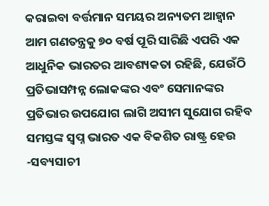କରାଇବା ବର୍ତ୍ତମାନ ସମୟର ଅନ୍ୟତମ ଆହ୍ବାନ
ଆମ ଗଣତନ୍ତ୍ରକୁ ୭୦ ବର୍ଷ ପୂରି ସାରିଛି ଏପରି ଏକ ଆଧୁନିକ ଭାରତର ଆବଶ୍ୟକତା ରହିଛି, ଯେଉଁଠି ପ୍ରତିଭାସମ୍ପନ୍ନ ଲୋକଙ୍କର ଏବଂ ସେମାନଙ୍କର ପ୍ରତିଭାର ଉପଯୋଗ ଲାଗି ଅସୀମ ସୁଯୋଗ ରହିବ ସମସ୍ତଙ୍କ ସ୍ବପ୍ନ ଭାରତ ଏକ ବିକଶିତ ରାଷ୍ଟ୍ର ହେଉ
-ସବ୍ୟସାଚୀ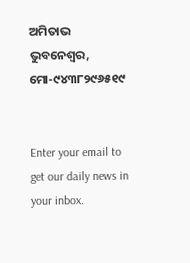ଅମିତାଭ
ଭୁବନେଶ୍ବର,
ମୋ-୯୪୩୮୨୯୬୫୧୯


Enter your email to get our daily news in your inbox.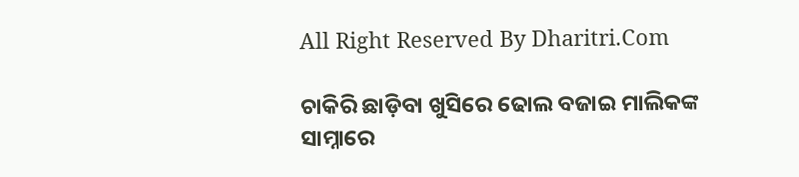All Right Reserved By Dharitri.Com

ଚାକିରି ଛାଡ଼ିବା ଖୁସିରେ ଢୋଲ ବଜାଇ ମାଲିକଙ୍କ ସାମ୍ନାରେ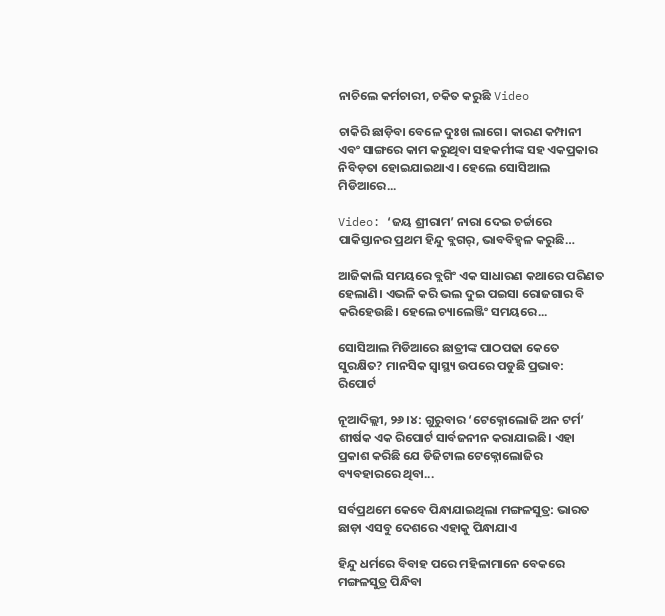ନାଚିଲେ କର୍ମଚାରୀ, ଚକିତ କରୁଛି Video

ଚାକିରି ଛାଡ଼ିବା ବେଳେ ଦୁଃଖ ଲାଗେ। କାରଣ କମ୍ପାନୀ ଏବଂ ସାଙ୍ଗରେ କାମ କରୁଥିବା ସହକର୍ମୀଙ୍କ ସହ ଏକପ୍ରକାର ନିବିଡ଼ତା ହୋଇଯାଇଥାଏ। ହେଲେ ସୋସିଆଲ ମିଡିଆରେ...

Video: ‘ଜୟ ଶ୍ରୀରାମ’ ନାରା ଦେଇ ଚର୍ଚ୍ଚାରେ ପାକିସ୍ତାନର ପ୍ରଥମ ହିନ୍ଦୁ ବ୍ଲଗର୍‌, ଭାବବିହ୍ବଳ କରୁଛି…

ଆଜିକାଲି ସମୟରେ ବ୍ଲଗିଂ ଏକ ସାଧାରଣ କଥାରେ ପରିଣତ ହେଲାଣି। ଏଭଳି କରି ଭଲ ଦୁଇ ପଇସା ରୋଜଗାର ବି କରିହେଉଛି। ହେଲେ ଚ୍ୟାଲେଞ୍ଜିଂ ସମୟରେ...

ସୋସିଆଲ ମିଡିଆରେ ଛାତ୍ରୀଙ୍କ ପାଠପଢା କେତେ ସୁରକ୍ଷିତ? ମାନସିକ ସ୍ବାସ୍ଥ୍ୟ ଉପରେ ପଡୁଛି ପ୍ରଭାବ: ରିପୋର୍ଟ

ନୂଆଦିଲ୍ଲୀ, ୨୬।୪: ଗୁରୁବାର ‘ଟେକ୍ନୋଲୋଜି ଅନ ଟର୍ମ’ ଶୀର୍ଷକ ଏକ ରିପୋର୍ଟ ସାର୍ବଜନୀନ କରାଯାଇଛି। ଏହା ପ୍ରକାଶ କରିଛି ଯେ ଡିଜିଟାଲ ଟେକ୍ନୋଲୋଜିର ବ୍ୟବହାରରେ ଥିବା...

ସର୍ବପ୍ରଥମେ କେବେ ପିନ୍ଧାଯାଇଥିଲା ମଙ୍ଗଳସୁତ୍ର: ଭାରତ ଛାଡ଼ା ଏସବୁ ଦେଶରେ ଏହାକୁ ପିନ୍ଧାଯାଏ

ହିନ୍ଦୁ ଧର୍ମରେ ବିବାହ ପରେ ମହିଳାମାନେ ବେକରେ ମଙ୍ଗଳସୁତ୍ର ପିନ୍ଧିବା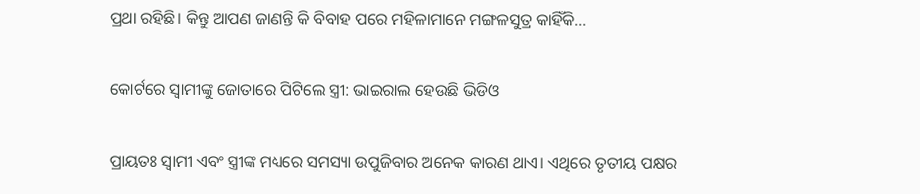ପ୍ରଥା ରହିଛି। କିନ୍ତୁ ଆପଣ ଜାଣନ୍ତି କି ବିବାହ ପରେ ମହିଳାମାନେ ମଙ୍ଗଳସୁତ୍ର କାହିଁକି...

କୋର୍ଟରେ ସ୍ବାମୀଙ୍କୁ ଜୋତାରେ ପିଟିଲେ ସ୍ତ୍ରୀ: ଭାଇରାଲ ହେଉଛି ଭିଡିଓ

ପ୍ରାୟତଃ ସ୍ବାମୀ ଏବଂ ସ୍ତ୍ରୀଙ୍କ ମଧ୍ୟରେ ସମସ୍ୟା ଉପୁଜିବାର ଅନେକ କାରଣ ଥାଏ। ଏଥିରେ ତୃତୀୟ ପକ୍ଷର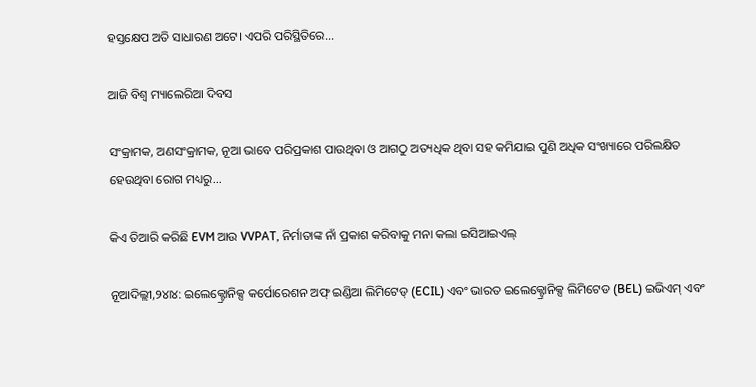ହସ୍ତକ୍ଷେପ ଅତି ସାଧାରଣ ଅଟେ। ଏପରି ପରିସ୍ଥିତିରେ...

ଆଜି ବିଶ୍ୱ ମ୍ୟାଲେରିଆ ଦିବସ

ସଂକ୍ରାମକ, ଅଣସଂକ୍ରାମକ, ନୂଆ ଭାବେ ପରିପ୍ରକାଶ ପାଉଥିବା ଓ ଆଗଠୁ ଅତ୍ୟଧିକ ଥିବା ସହ କମିଯାଇ ପୁଣି ଅଧିକ ସଂଖ୍ୟାରେ ପରିଲକ୍ଷିତ ହେଉଥିବା ରୋଗ ମଧ୍ୟରୁ...

କିଏ ତିଆରି କରିଛି EVM ଆଉ VVPAT, ନିର୍ମାତାଙ୍କ ନାଁ ପ୍ରକାଶ କରିବାକୁ ମନା କଲା ଇସିଆଇଏଲ୍‌

ନୂଆଦିଲ୍ଲୀ,୨୪ା୪: ଇଲେକ୍ଟ୍ରୋନିକ୍ସ କର୍ପୋରେଶନ ଅଫ୍‌ ଇଣ୍ଡିଆ ଲିମିଟେଡ୍‌ (ECIL) ଏବଂ ଭାରତ ଇଲେକ୍ଟ୍ରୋନିକ୍ସ ଲିମିଟେଡ (BEL) ଇଭିଏମ୍‌ ଏବଂ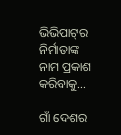ଭିଭିପାଟ୍‌ର ନିର୍ମାତାଙ୍କ ନାମ ପ୍ରକାଶ କରିବାକୁ...

ଗାଁ ଦେଶର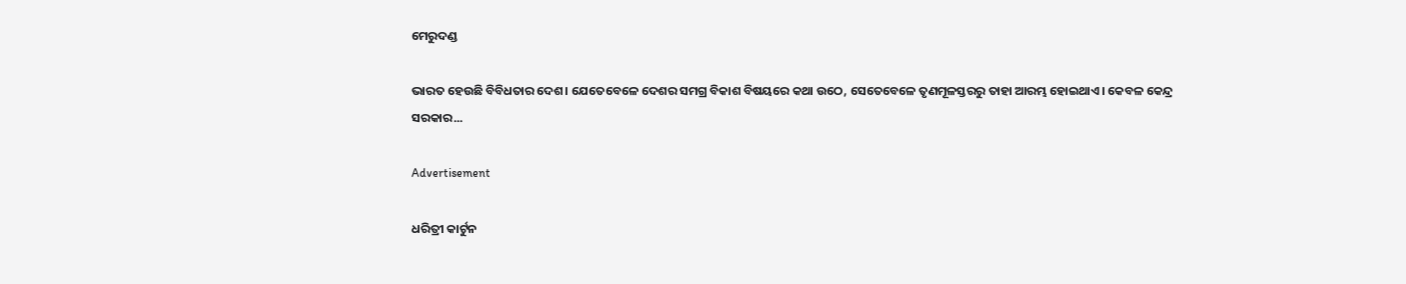ମେରୁଦଣ୍ଡ

ଭାରତ ହେଉଛି ବିବିଧତାର ଦେଶ। ଯେତେବେଳେ ଦେଶର ସମଗ୍ର ବିକାଶ ବିଷୟରେ କଥା ଉଠେ, ସେତେବେଳେ ତୃଣମୂଳସ୍ତରରୁ ତାହା ଆରମ୍ଭ ହୋଇଥାଏ। କେବଳ କେନ୍ଦ୍ର ସରକାର...

Advertisement

ଧରିତ୍ରୀ କାର୍ଟୁନ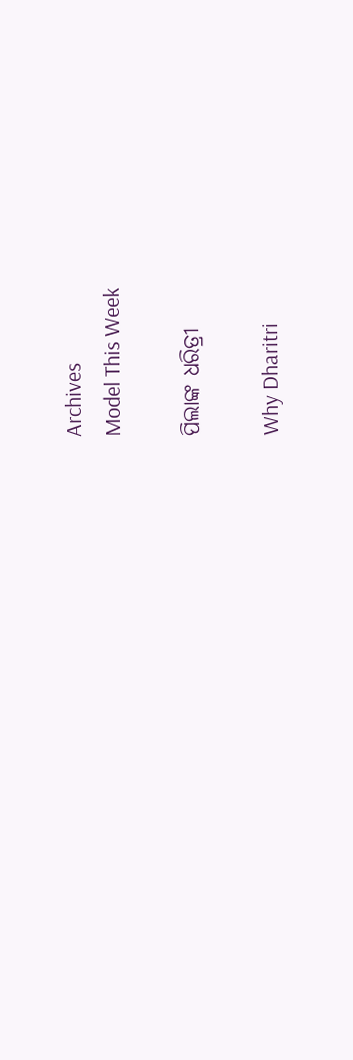Archives
Model This Week

ପିଲାଙ୍କ ଧରିତ୍ରୀ

Why Dharitri